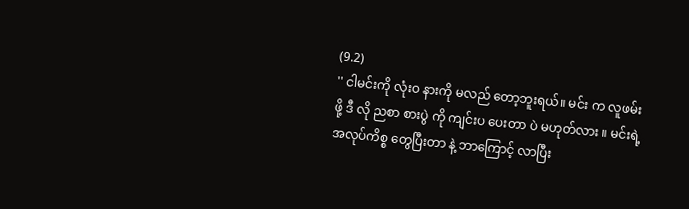(9.2)
'' ငါမင်းကို လုံးဝ နားကို မလည် တော့ဘူးရယ်။ မင်း က လူဖမ်းဖို့ ဒီ လို ညစာ စားပွဲ ကို ကျင်းပ ပေးတာ ပဲ မဟုတ်လား ။ မင်းရဲ့ အလုပ်ကိစ္စ တွေပြီးတာ နဲ့ ဘာကြောင့် လာပြီး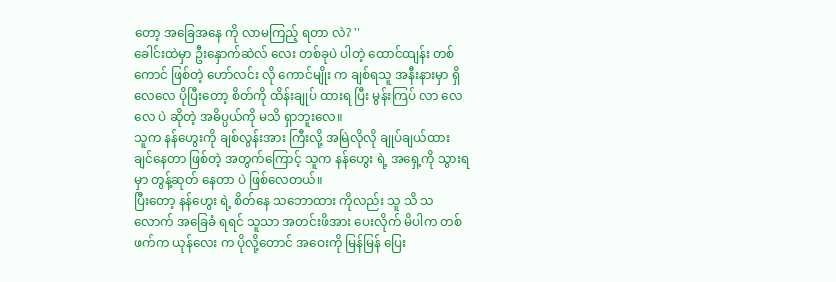တော့ အခြေအနေ ကို လာမကြည့် ရတာ လဲ? ''
ခေါင်းထဲမှာ ဦးနှောက်ဆဲလ် လေး တစ်ခုပဲ ပါတဲ့ ထောင်ထျန်း တစ်ကောင် ဖြစ်တဲ့ ဟော်လင်း လို ကောင်မျိုး က ချစ်ရသူ အနီးနားမှာ ရှိလေလေ ပိုပြီးတော့ စိတ်ကို ထိန်းချုပ် ထားရ ပြီး မွန်းကြပ် လာ လေလေ ပဲ ဆိုတဲ့ အဓိပ္ပယ်ကို မသိ ရှာဘူးလေ။
သူက နန်ဟွေးကို ချစ်လွန်းအား ကြီးလို့ အမြဲလိုလို ချုပ်ချယ်ထား ချင်နေတာ ဖြစ်တဲ့ အတွက်ကြောင့် သူက နန်ဟွေး ရဲ့ အရှေ့ကို သွားရမှာ တွန့်ဆုတ် နေတာ ပဲ ဖြစ်လေတယ်။
ပြီးတော့ နန်ဟွေး ရဲ့ စိတ်နေ သဘောထား ကိုလည်း သူ သိ သလောက် အခြေခံ ရရင် သူသာ အတင်းဖိအား ပေးလိုက် မိပါက တစ်ဖက်က ယုန်လေး က ပိုလို့တောင် အဝေးကို မြန်မြန် ပြေး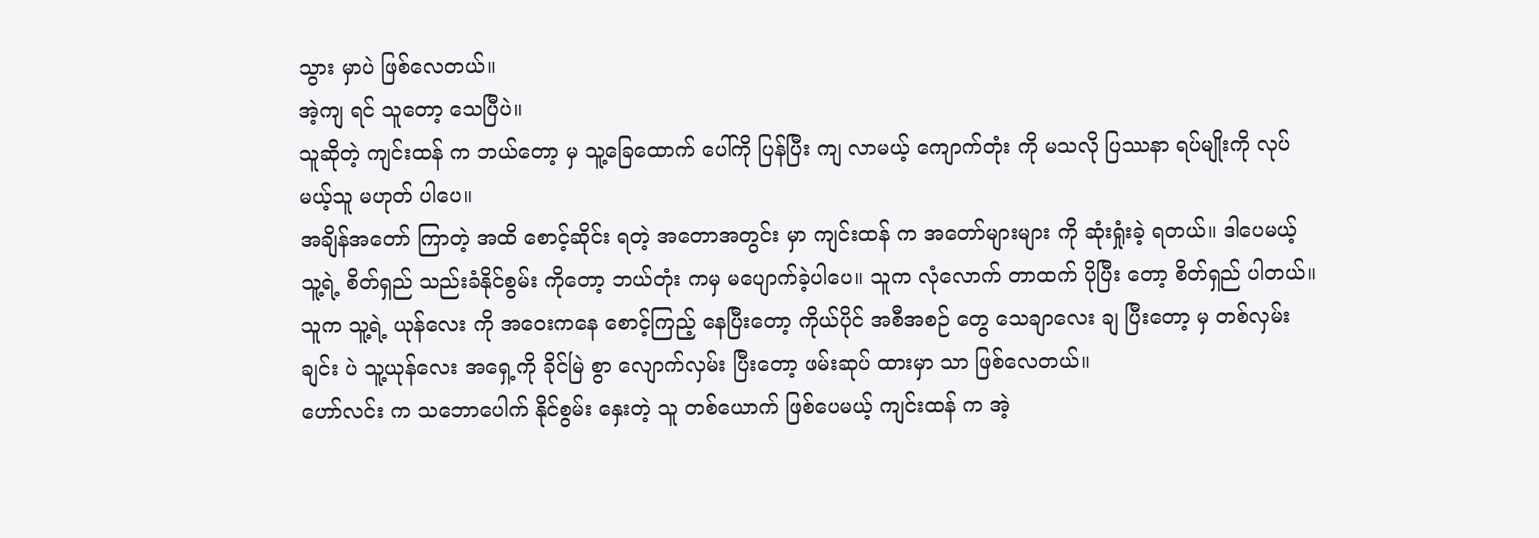သွား မှာပဲ ဖြစ်လေတယ်။
အဲ့ကျ ရင် သူတော့ သေပြီပဲ။
သူဆိုတဲ့ ကျင်းထန် က ဘယ်တော့ မှ သူ့ခြေထောက် ပေါ်ကို ပြန်ပြီး ကျ လာမယ့် ကျောက်တုံး ကို မသလို ပြဿနာ ရပ်မျိုးကို လုပ်မယ့်သူ မဟုတ် ပါပေ။
အချိန်အတော် ကြာတဲ့ အထိ စောင့်ဆိုင်း ရတဲ့ အတောအတွင်း မှာ ကျင်းထန် က အတော်များများ ကို ဆုံးရှုံးခဲ့ ရတယ်။ ဒါပေမယ့် သူ့ရဲ့ စိတ်ရှည် သည်းခံနိုင်စွမ်း ကိုတော့ ဘယ်တုံး ကမှ မပျောက်ခဲ့ပါပေ။ သူက လုံလောက် တာထက် ပိုပြီး တော့ စိတ်ရှည် ပါတယ်။
သူက သူ့ရဲ့ ယုန်လေး ကို အဝေးကနေ စောင့်ကြည့် နေပြီးတော့ ကိုယ်ပိုင် အစီအစဉ် တွေ သေချာလေး ချ ပြီးတော့ မှ တစ်လှမ်းချင်း ပဲ သူ့ယုန်လေး အရှေ့ကို ခိုင်မြဲ စွာ လျောက်လှမ်း ပြီးတော့ ဖမ်းဆုပ် ထားမှာ သာ ဖြစ်လေတယ်။
ဟော်လင်း က သဘောပေါက် နိုင်စွမ်း နှေးတဲ့ သူ တစ်ယောက် ဖြစ်ပေမယ့် ကျင်းထန် က အဲ့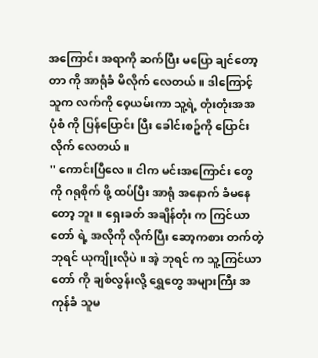အကြောင်း အရာကို ဆက်ပြီး မပြော ချင်တော့ တာ ကို အာရုံခံ မိလိုက် လေတယ်။ ဒါကြောင့် သူက လက်ကို ဝေ့ယမ်းကာ သူ့ရဲ့ တုံးတုံးအအ ပုံစံ ကို ပြန်ပြောင်း ပြီး ခေါင်းစဥ်ကို ပြောင်းလိုက် လေတယ်။
'' ကောင်းပြီလေ ။ ငါက မင်းအကြောင်း တွေကို ဂရုစိုက် ဖို့ ထပ်ပြီး အာရုံ အနောက် ခံမနေတော့ ဘူး။ ရှေးခတ် အချိန်တုံး က ကြင်ယာတော် ရဲ့ အလိုကို လိုက်ပြီး ဆော့ကစား တက်တဲ့ ဘုရင် ယုကျိုးလိုပဲ ။ အဲ့ ဘုရင် က သူ့ကြင်ယာတော် ကို ချစ်လွန်းလို့ ရွှေတွေ အများကြီး အကုန်ခံ သူမ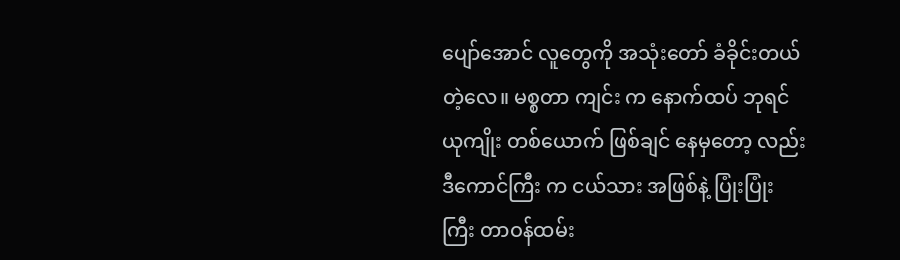ပျော်အောင် လူတွေကို အသုံးတော် ခံခိုင်းတယ် တဲ့လေ။ မစ္စတာ ကျင်း က နောက်ထပ် ဘုရင် ယုကျိုး တစ်ယောက် ဖြစ်ချင် နေမှတော့ လည်း ဒီကောင်ကြီး က ငယ်သား အဖြစ်နဲ့ ပြုံးပြုံး ကြီး တာဝန်ထမ်း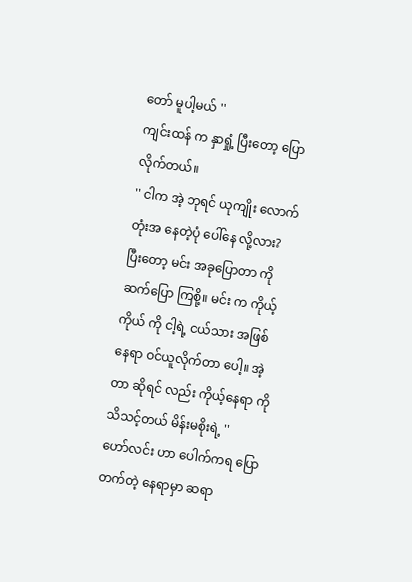တော် မူပါ့မယ် ''
ကျင်းထန် က နှာရှုံ့ ပြီးတော့ ပြောလိုက်တယ်။
'' ငါက အဲ့ ဘုရင် ယုကျိုး လောက် တုံးအ နေတဲ့ပုံ ပေါ်နေ လို့လား? ပြီးတော့ မင်း အခုပြောတာ ကို ဆက်ပြော ကြစို့။ မင်း က ကိုယ့်ကိုယ် ကို ငါ့ရဲ့ ငယ်သား အဖြစ် နေရာ ဝင်ယူလိုက်တာ ပေါ့။ အဲ့တာ ဆိုရင် လည်း ကိုယ့်နေရာ ကို သိသင့်တယ် မိန်းမစိုးရဲ့ ''
ဟော်လင်း ဟာ ပေါက်ကရ ပြောတက်တဲ့ နေရာမှာ ဆရာ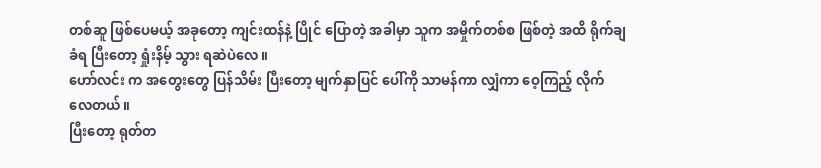တစ်ဆူ ဖြစ်ပေမယ့် အခုတော့ ကျင်းထန်နဲ့ ပြိုင် ပြောတဲ့ အခါမှာ သူက အမှိုက်တစ်စ ဖြစ်တဲ့ အထိ ရိုက်ချ ခံရ ပြီးတော့ ရှုံးနိမ့် သွား ရဆဲပဲလေ။
ဟော်လင်း က အတွေးတွေ ပြန်သိမ်း ပြီးတော့ မျက်နှာပြင် ပေါ်ကို သာမန်ကာ လျှံကာ ဝေ့ကြည့် လိုက်လေတယ်။
ပြီးတော့ ရုတ်တ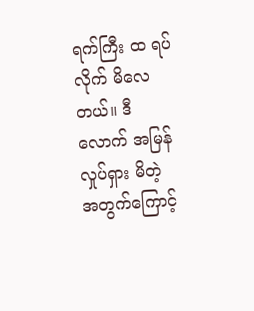ရက်ကြီး ထ ရပ်လိုက် မိလေတယ်။ ဒီလောက် အမြန် လှုပ်ရှား မိတဲ့ အတွက်ကြောင့်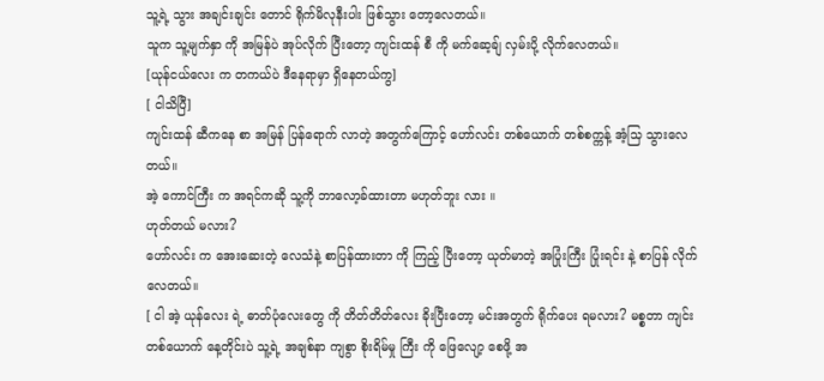သူ့ရဲ့ သွား အချင်းချင်း တောင် ရိုက်မိလုနီးပါး ဖြစ်သွား တော့လေတယ်။
သူက သူ့မျက်နှာ ကို အမြန်ပဲ အုပ်လိုက် ပြီးတော့ ကျင်းထန် စီ ကို မက်ဆေ့ချ် လှမ်းပို့ လိုက်လေတယ်။
[ယုန်ငယ်လေး က တကယ်ပဲ ဒီနေရာမှာ ရှိနေတယ်ကွ]
[ ငါသိပြီ]
ကျင်းထန် ဆီကနေ စာ အမြန် ပြန်ရောက် လာတဲ့ အတွက်ကြောင့် ဟော်လင်း တစ်ယောက် တစ်စက္ကန့် အံ့သြ သွားလေတယ်။
အဲ့ ကောင်ကြီး က အရင်ကဆို သူ့ကို ဘာလော့ခ်ထားတာ မဟုတ်ဘူး လား ။
ဟုတ်တယ် မလား?
ဟော်လင်း က အေးဆေးတဲ့ လေသံနဲ့ စာပြန်ထားတာ ကို ကြည့် ပြီးတော့ ယုတ်မာတဲ့ အပြုံးကြီး ပြုံးရင်း နဲ့ စာပြန် လိုက်လေတယ်။
[ ငါ အဲ့ ယုန်လေး ရဲ့ ဓာတ်ပုံလေးတွေ ကို တိတ်တိတ်လေး ခိုးပြီးတော့ မင်းအတွက် ရိုက်ပေး ရမလား? မစ္စတာ ကျင်း တစ်ယောက် နေ့တိုင်းပဲ သူ့ရဲ့ အချစ်နာ ကျစွာ စိုးရိမ်မှု ကြီး ကို ဖြေလျော့ စေဖို့ အ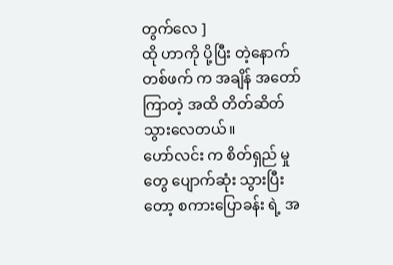တွက်လေ ]
ထို ဟာကို ပို့ပြီး တဲ့နောက် တစ်ဖက် က အချိန် အတော်ကြာတဲ့ အထိ တိတ်ဆိတ် သွားလေတယ်။
ဟော်လင်း က စိတ်ရှည် မှုတွေ ပျောက်ဆုံး သွားပြီးတော့ စကားပြောခန်း ရဲ့ အ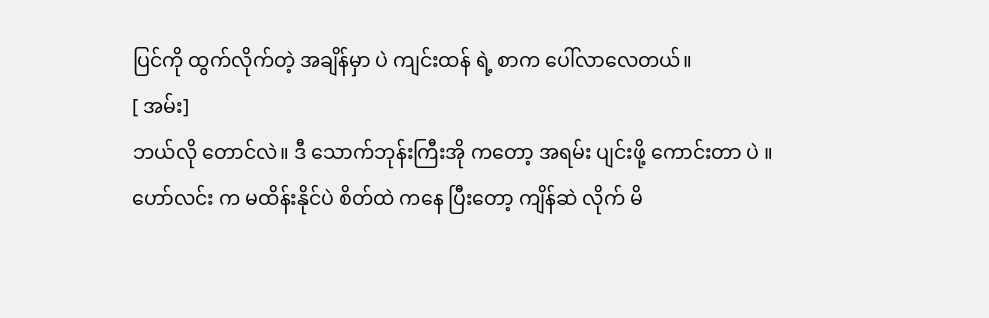ပြင်ကို ထွက်လိုက်တဲ့ အချိန်မှာ ပဲ ကျင်းထန် ရဲ့ စာက ပေါ်လာလေတယ်။
[ အမ်း]
ဘယ်လို တောင်လဲ။ ဒီ သောက်ဘုန်းကြီးအို ကတော့ အရမ်း ပျင်းဖို့ ကောင်းတာ ပဲ ။
ဟော်လင်း က မထိန်းနိုင်ပဲ စိတ်ထဲ ကနေ ပြီးတော့ ကျိန်ဆဲ လိုက် မိ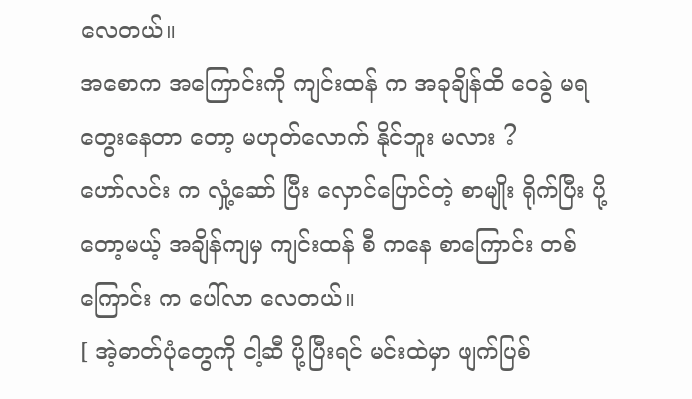လေတယ်။
အစောက အကြောင်းကို ကျင်းထန် က အခုချိန်ထိ ဝေခွဲ မရ တွေးနေတာ တော့ မဟုတ်လောက် နိုင်ဘူး မလား ?
ဟော်လင်း က လှုံ့ဆော် ပြီး လှောင်ပြောင်တဲ့ စာမျိုး ရိုက်ပြီး ပို့တော့မယ့် အချိန်ကျမှ ကျင်းထန် စီ ကနေ စာကြောင်း တစ်ကြောင်း က ပေါ်လာ လေတယ်။
[ အဲ့ဓာတ်ပုံတွေကို ငါ့ဆီ ပို့ပြီးရင် မင်းထဲမှာ ဖျက်ပြစ်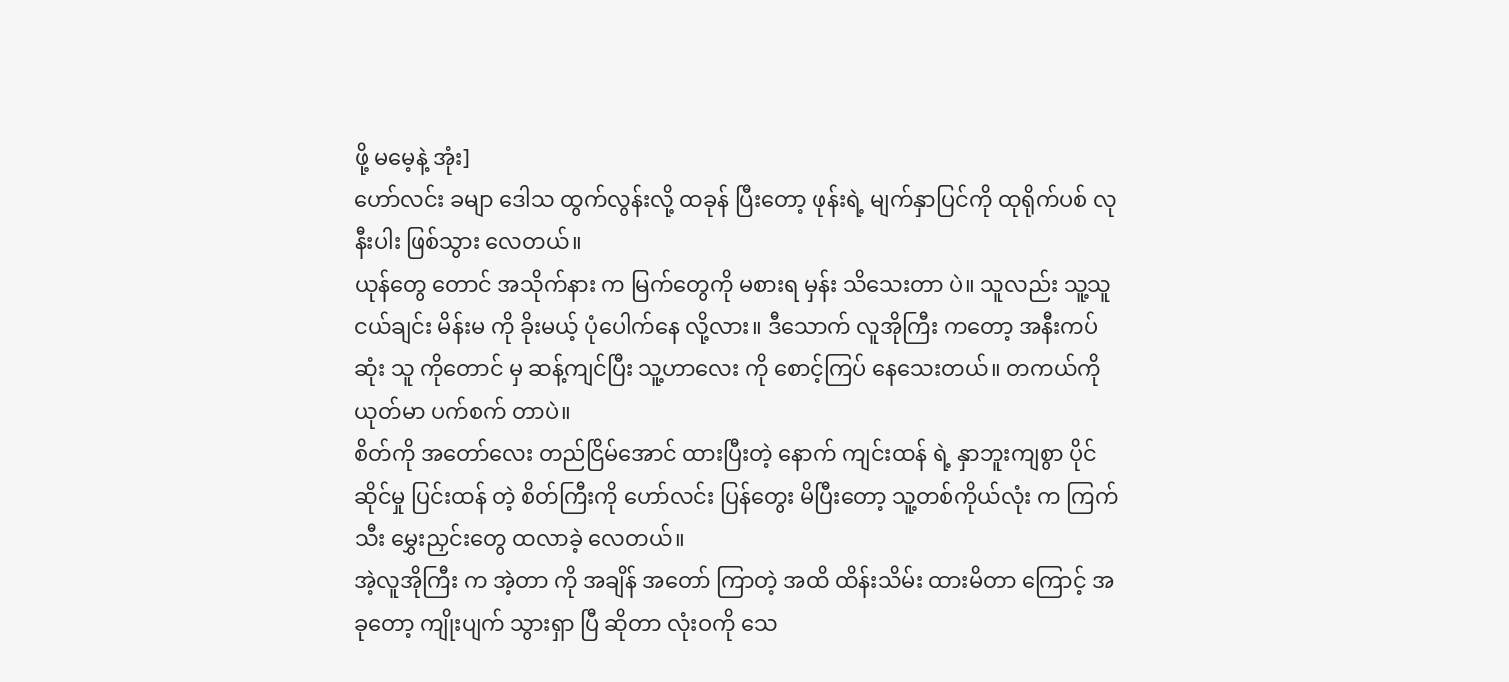ဖို့ မမေ့နဲ့ အုံး]
ဟော်လင်း ခမျာ ဒေါသ ထွက်လွန်းလို့ ထခုန် ပြီးတော့ ဖုန်းရဲ့ မျက်နှာပြင်ကို ထုရိုက်ပစ် လုနီးပါး ဖြစ်သွား လေတယ်။
ယုန်တွေ တောင် အသိုက်နား က မြက်တွေကို မစားရ မှန်း သိသေးတာ ပဲ။ သူလည်း သူ့သူငယ်ချင်း မိန်းမ ကို ခိုးမယ့် ပုံပေါက်နေ လို့လား။ ဒီသောက် လူအိုကြီး ကတော့ အနီးကပ်ဆုံး သူ ကိုတောင် မှ ဆန့်ကျင်ပြီး သူ့ဟာလေး ကို စောင့်ကြပ် နေသေးတယ်။ တကယ်ကို ယုတ်မာ ပက်စက် တာပဲ။
စိတ်ကို အတော်လေး တည်ငြိမ်အောင် ထားပြီးတဲ့ နောက် ကျင်းထန် ရဲ့ နှာဘူးကျစွာ ပိုင်ဆိုင်မှု ပြင်းထန် တဲ့ စိတ်ကြီးကို ဟော်လင်း ပြန်တွေး မိပြီးတော့ သူ့တစ်ကိုယ်လုံး က ကြက်သီး မွှေးညှင်းတွေ ထလာခဲ့ လေတယ်။
အဲ့လူအိုကြီး က အဲ့တာ ကို အချိန် အတော် ကြာတဲ့ အထိ ထိန်းသိမ်း ထားမိတာ ကြောင့် အခုတော့ ကျိုးပျက် သွားရှာ ပြီ ဆိုတာ လုံးဝကို သေ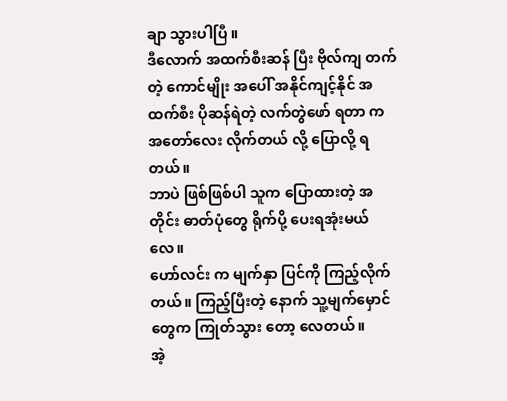ချာ သွားပါပြီ ။
ဒီလောက် အထက်စီးဆန် ပြီး ဗိုလ်ကျ တက်တဲ့ ကောင်မျိုး အပေါ် အနိုင်ကျင့်နိုင် အထက်စီး ပိုဆန်ရဲတဲ့ လက်တွဲဖော် ရတာ က အတော်လေး လိုက်တယ် လို့ ပြောလို့ ရတယ်။
ဘာပဲ ဖြစ်ဖြစ်ပါ သူက ပြောထားတဲ့ အတိုင်း ဓာတ်ပုံတွေ ရိုက်ပို့ ပေးရအုံးမယ်လေ။
ဟော်လင်း က မျက်နှာ ပြင်ကို ကြည့်လိုက် တယ်။ ကြည့်ပြီးတဲ့ နောက် သူ့မျက်မှောင် တွေက ကြုတ်သွား တော့ လေတယ်။
အဲ့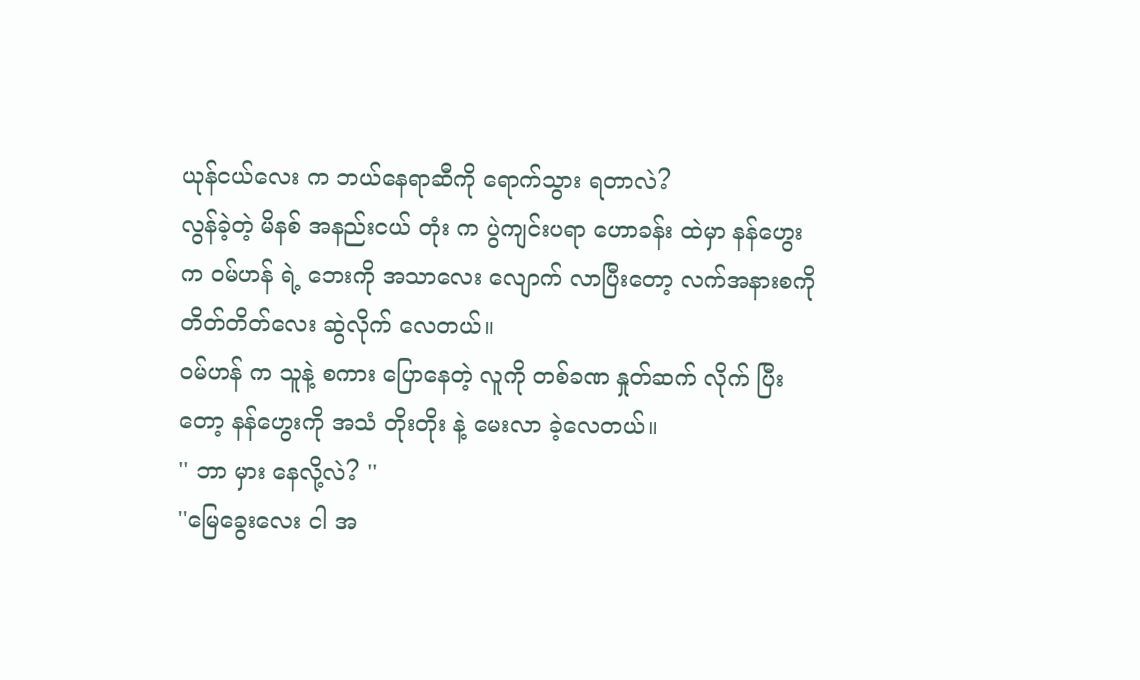ယုန်ငယ်လေး က ဘယ်နေရာဆီကို ရောက်သွား ရတာလဲ?
လွန်ခဲ့တဲ့ မိနစ် အနည်းငယ် တုံး က ပွဲကျင်းပရာ ဟောခန်း ထဲမှာ နန်ဟွေး က ဝမ်ဟန် ရဲ့ ဘေးကို အသာလေး လျောက် လာပြီးတော့ လက်အနားစကို တိတ်တိတ်လေး ဆွဲလိုက် လေတယ်။
ဝမ်ဟန် က သူနဲ့ စကား ပြောနေတဲ့ လူကို တစ်ခဏ နှုတ်ဆက် လိုက် ပြီးတော့ နန်ဟွေးကို အသံ တိုးတိုး နဲ့ မေးလာ ခဲ့လေတယ်။
'' ဘာ မှား နေလို့လဲ? ''
''မြေခွေးလေး ငါ အ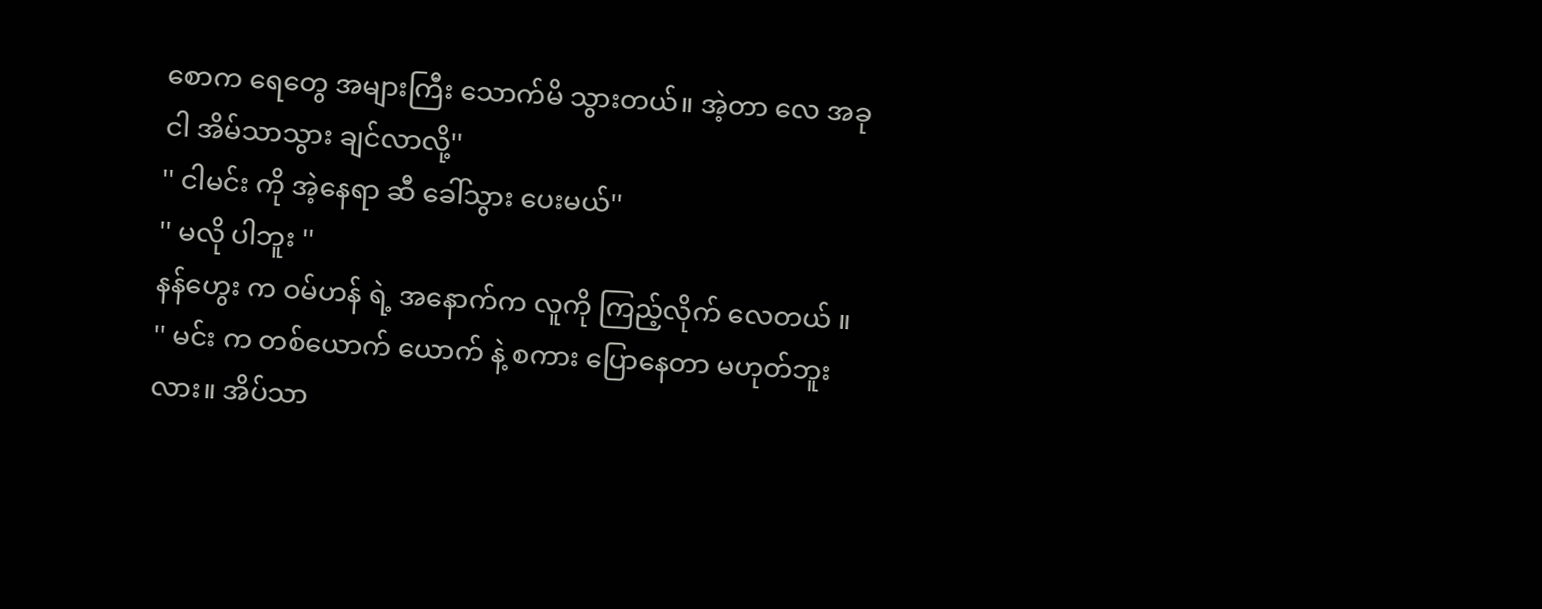စောက ရေတွေ အများကြီး သောက်မိ သွားတယ်။ အဲ့တာ လေ အခု ငါ အိမ်သာသွား ချင်လာလို့''
'' ငါမင်း ကို အဲ့နေရာ ဆီ ခေါ်သွား ပေးမယ်''
'' မလို ပါဘူး ''
နန်ဟွေး က ဝမ်ဟန် ရဲ့ အနောက်က လူကို ကြည့်လိုက် လေတယ် ။
'' မင်း က တစ်ယောက် ယောက် နဲ့ စကား ပြောနေတာ မဟုတ်ဘူး လား။ အိပ်သာ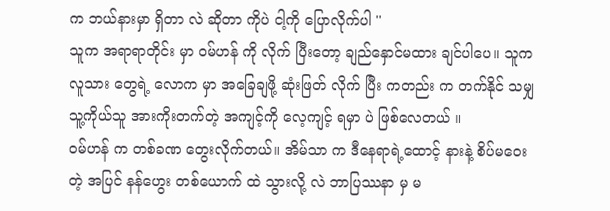က ဘယ်နားမှာ ရှိတာ လဲ ဆိုတာ ကိုပဲ ငါ့ကို ပြောလိုက်ပါ ''
သူက အရာရာတိုင်း မှာ ဝမ်ဟန် ကို လိုက် ပြီးတော့ ချည်နှောင်မထား ချင်ပါပေ။ သူက လူသား တွေရဲ့ လောက မှာ အခြေချဖို့ ဆုံးဖြတ် လိုက် ပြီး ကတည်း က တက်နိုင် သမျှ သူ့ကိုယ်သူ အားကိုးတက်တဲ့ အကျင့်ကို လေ့ကျင့် ရမှာ ပဲ ဖြစ်လေတယ် ။
ဝမ်ဟန် က တစ်ခဏ တွေးလိုက်တယ်။ အိမ်သာ က ဒီနေရာရဲ့ထောင့် နားနဲ့ စိပ်မဝေးတဲ့ အပြင် နန်ဟွေး တစ်ယောက် ထဲ သွားလို့ လဲ ဘာပြဿနာ မှ မ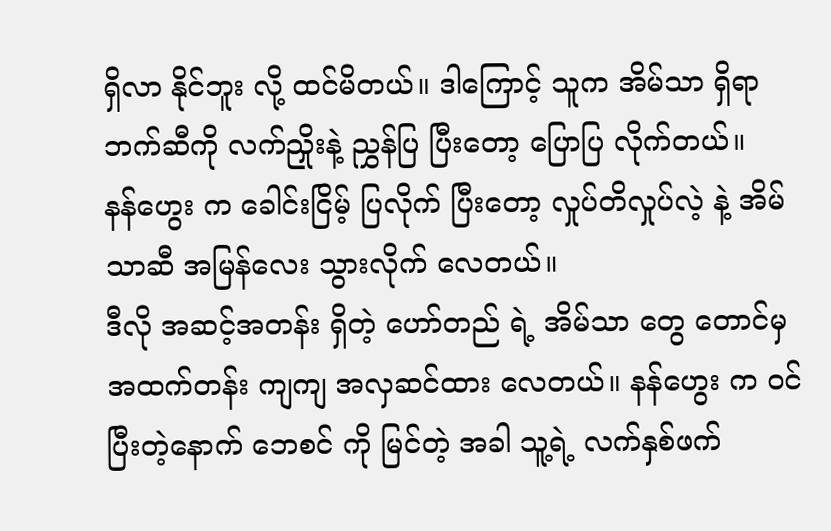ရှိလာ နိုင်ဘူး လို့ ထင်မိတယ်။ ဒါကြောင့် သူက အိမ်သာ ရှိရာ ဘက်ဆီကို လက်ညှိုးနဲ့ ညွှန်ပြ ပြီးတော့ ပြောပြ လိုက်တယ်။
နန်ဟွေး က ခေါင်းငြိမ့် ပြလိုက် ပြီးတော့ လှုပ်တိလှုပ်လဲ့ နဲ့ အိမ်သာဆီ အမြန်လေး သွားလိုက် လေတယ်။
ဒီလို အဆင့်အတန်း ရှိတဲ့ ဟော်တည် ရဲ့ အိမ်သာ တွေ တောင်မှ အထက်တန်း ကျကျ အလှဆင်ထား လေတယ်။ နန်ဟွေး က ဝင်ပြီးတဲ့နောက် ဘေစင် ကို မြင်တဲ့ အခါ သူ့ရဲ့ လက်နှစ်ဖက်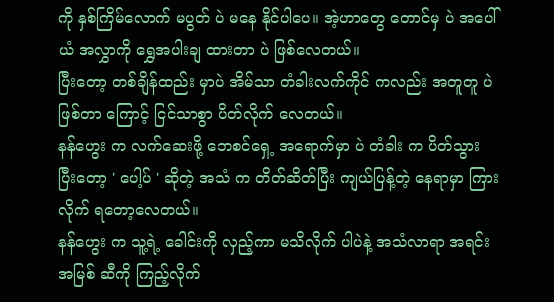ကို နှစ်ကြိမ်လောက် မပွတ် ပဲ မနေ နိုင်ပါပေ။ အဲ့ဟာတွေ တောင်မှ ပဲ အပေါ်ယံ အလွှာကို ရွှေအပါးချ ထားတာ ပဲ ဖြစ်လေတယ်။
ပြီးတော့ တစ်ချိန်ထည်း မှာပဲ အိမ်သာ တံခါးလက်ကိုင် ကလည်း အတူတူ ပဲ ဖြစ်တာ ကြောင့် ငြင်သာစွာ ပိတ်လိုက် လေတယ်။
နန်ဟွေး က လက်ဆေးဖို့ ဘေစင်ရှေ့ အရောက်မှာ ပဲ တံခါး က ပိတ်သွား ပြီးတော့ ' ပေါ့ပ် ' ဆိုတဲ့ အသံ က တိတ်ဆိတ်ပြီး ကျယ်ပြန့်တဲ့ နေရာမှာ ကြားလိုက် ရတော့လေတယ်။
နန်ဟွေး က သူ့ရဲ့ ခေါင်းကို လှည့်ကာ မသိလိုက် ပါပဲနဲ့ အသံလာရာ အရင်းအမြစ် ဆီကို ကြည့်လိုက်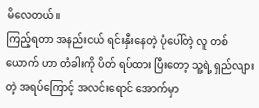မိလေတယ်။
ကြည့်ရတာ အနည်းငယ် ရင်းနှီးနေတဲ့ ပုံပေါ်တဲ့ လူ တစ်ယောက် ဟာ တံခါးကို ပိတ် ရပ်ထား ပြီးတော့ သူ့ရဲ့ ရှည်လျားတဲ့ အရပ်ကြောင့် အလင်းရောင် အောက်မှာ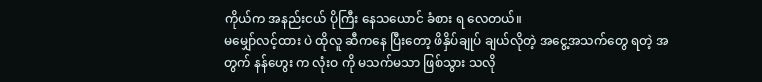ကိုယ်က အနည်းငယ် ပိုကြီး နေသယောင် ခံစား ရ လေတယ်။
မမျှော်လင့်ထား ပဲ ထိုလူ ဆီကနေ ပြီးတော့ ဖိနှိပ်ချုပ် ချယ်လိုတဲ့ အငွေ့အသက်တွေ ရတဲ့ အတွက် နန်ဟွေး က လုံးဝ ကို မသက်မသာ ဖြစ်သွား သလို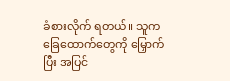ခံစားလိုက် ရတယ်။ သူက ခြေထောက်တွေကို မြှောက်ပြီး အပြင်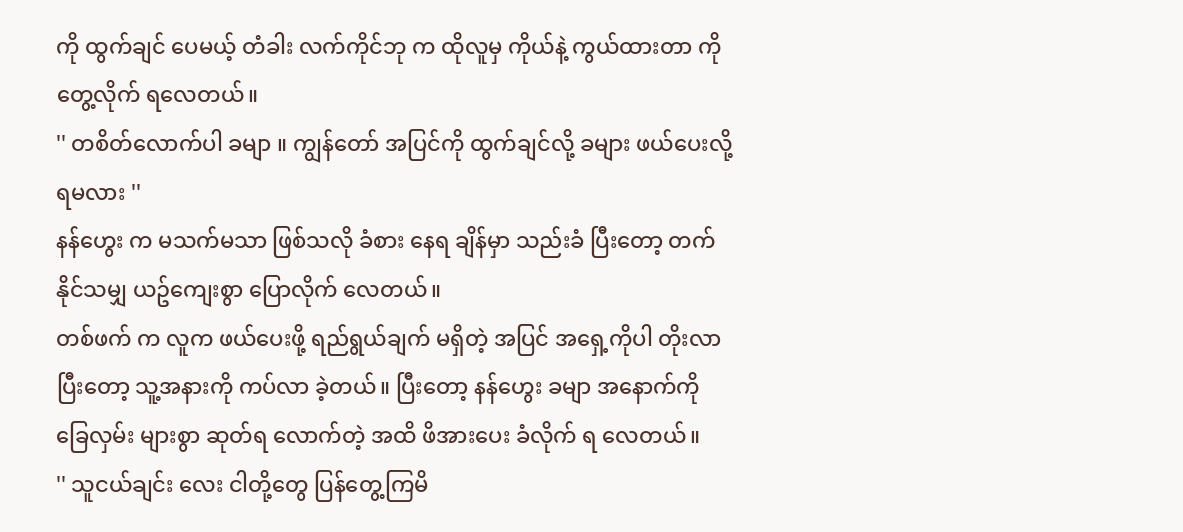ကို ထွက်ချင် ပေမယ့် တံခါး လက်ကိုင်ဘု က ထိုလူမှ ကိုယ်နဲ့ ကွယ်ထားတာ ကို တွေ့လိုက် ရလေတယ်။
'' တစိတ်လောက်ပါ ခမျာ ။ ကျွန်တော် အပြင်ကို ထွက်ချင်လို့ ခများ ဖယ်ပေးလို့ ရမလား ''
နန်ဟွေး က မသက်မသာ ဖြစ်သလို ခံစား နေရ ချိန်မှာ သည်းခံ ပြီးတော့ တက်နိုင်သမျှ ယဥ်ကျေးစွာ ပြောလိုက် လေတယ်။
တစ်ဖက် က လူက ဖယ်ပေးဖို့ ရည်ရွယ်ချက် မရှိတဲ့ အပြင် အရှေ့ကိုပါ တိုးလာ ပြီးတော့ သူ့အနားကို ကပ်လာ ခဲ့တယ်။ ပြီးတော့ နန်ဟွေး ခမျာ အနောက်ကို ခြေလှမ်း များစွာ ဆုတ်ရ လောက်တဲ့ အထိ ဖိအားပေး ခံလိုက် ရ လေတယ်။
'' သူငယ်ချင်း လေး ငါတို့တွေ ပြန်တွေ့ကြမိ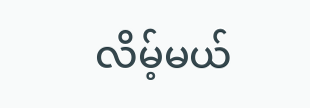လိမ့်မယ်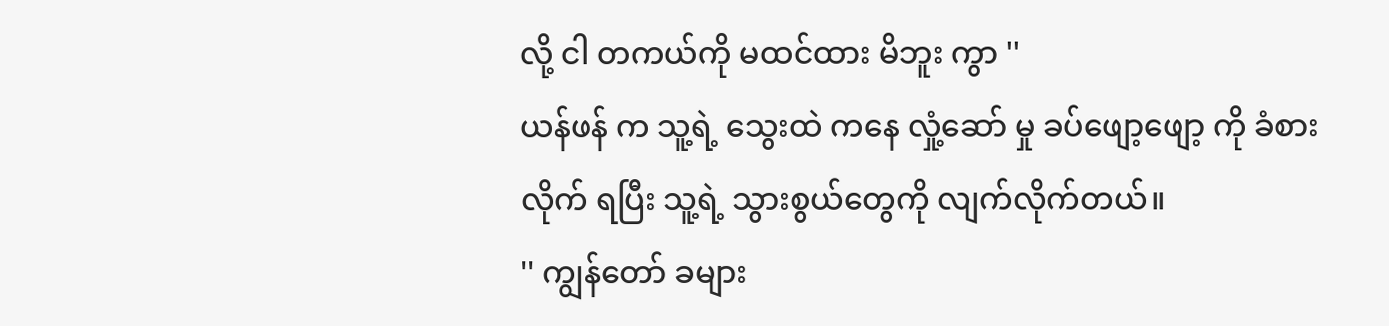လို့ ငါ တကယ်ကို မထင်ထား မိဘူး ကွာ ''
ယန်ဖန် က သူ့ရဲ့ သွေးထဲ ကနေ လှုံ့ဆော် မှု ခပ်ဖျော့ဖျော့ ကို ခံစားလိုက် ရပြီး သူ့ရဲ့ သွားစွယ်တွေကို လျက်လိုက်တယ်။
'' ကျွန်တော် ခများ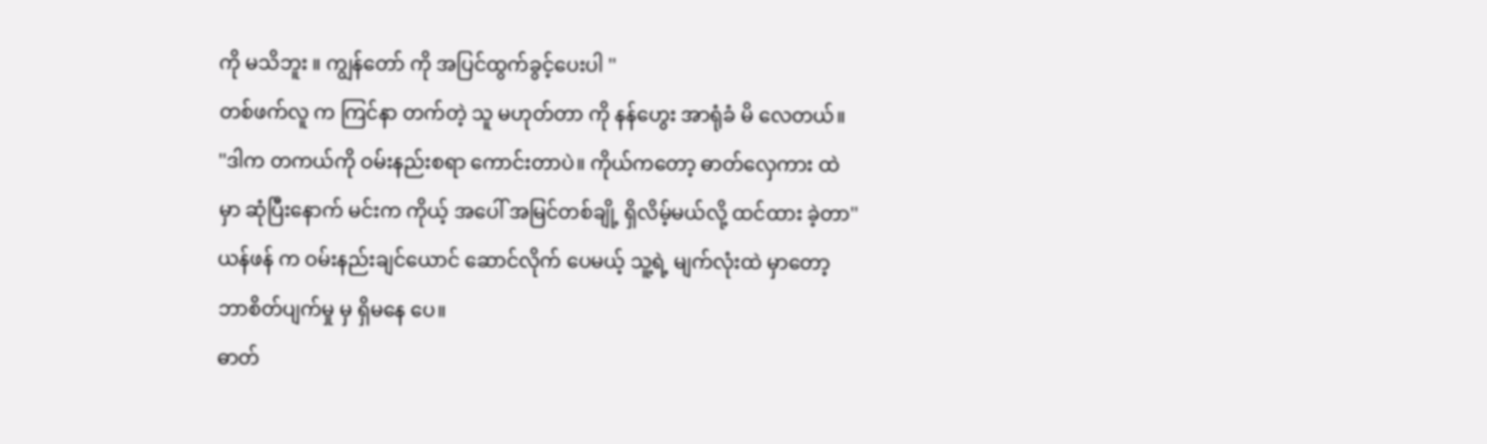ကို မသိဘူး ။ ကျွန်တော် ကို အပြင်ထွက်ခွင့်ပေးပါ ''
တစ်ဖက်လူ က ကြင်နာ တက်တဲ့ သူ မဟုတ်တာ ကို နန်ဟွေး အာရုံခံ မိ လေတယ်။
''ဒါက တကယ်ကို ဝမ်းနည်းစရာ ကောင်းတာပဲ။ ကိုယ်ကတော့ ဓာတ်လှေကား ထဲမှာ ဆုံပြီးနောက် မင်းက ကိုယ့် အပေါ် အမြင်တစ်ချို့ ရှိလိမ့်မယ်လို့ ထင်ထား ခဲ့တာ''
ယန်ဖန် က ဝမ်းနည်းချင်ယောင် ဆောင်လိုက် ပေမယ့် သူ့ရဲ့ မျက်လုံးထဲ မှာတော့ ဘာစိတ်ပျက်မှု မှ ရှိမနေ ပေ။
ဓာတ်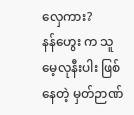လှေကား?
နန်ဟွေး က သူ မေ့လုနီးပါး ဖြစ်နေတဲ့ မှတ်ဉာဏ်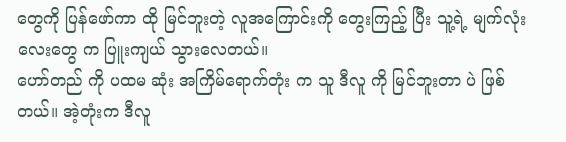တွေကို ပြန်ဖော်ကာ ထို မြင်ဘူးတဲ့ လူအကြောင်းကို တွေးကြည့် ပြီး သူ့ရဲ့ မျက်လုံး လေးတွေ က ပြူးကျယ် သွားလေတယ်။
ဟော်တည် ကို ပထမ ဆုံး အကြိမ်ရောက်တုံး က သူ ဒီလူ ကို မြင်ဘူးတာ ပဲ ဖြစ်တယ်။ အဲ့တုံးက ဒီလူ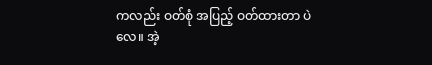ကလည်း ဝတ်စုံ အပြည့် ဝတ်ထားတာ ပဲလေ။ အဲ့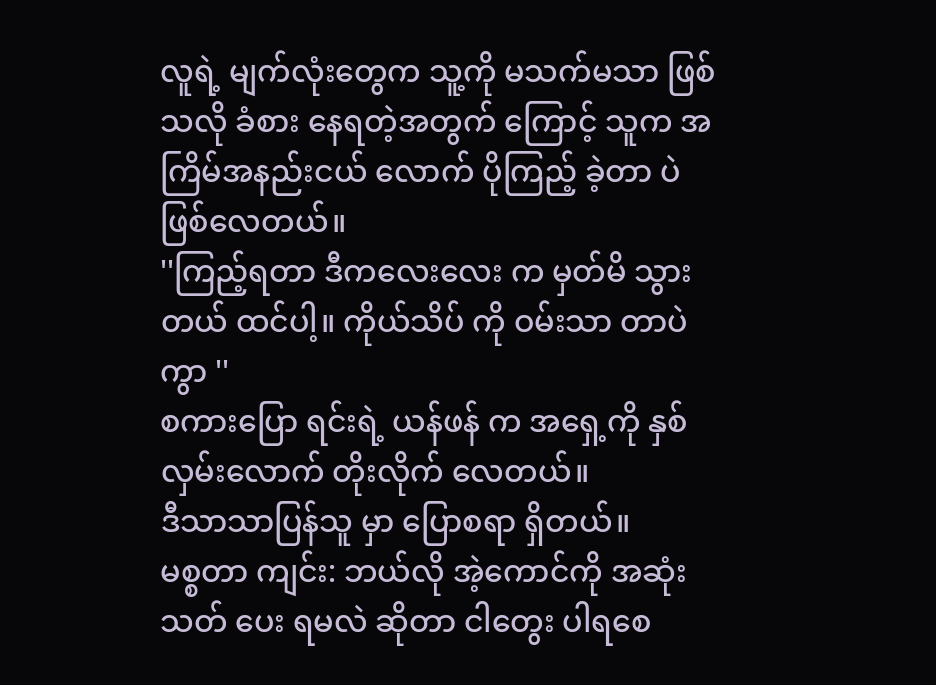လူရဲ့ မျက်လုံးတွေက သူ့ကို မသက်မသာ ဖြစ်သလို ခံစား နေရတဲ့အတွက် ကြောင့် သူက အကြိမ်အနည်းငယ် လောက် ပိုကြည့် ခဲ့တာ ပဲ ဖြစ်လေတယ်။
''ကြည့်ရတာ ဒီကလေးလေး က မှတ်မိ သွားတယ် ထင်ပါ့။ ကိုယ်သိပ် ကို ဝမ်းသာ တာပဲ ကွာ ''
စကားပြော ရင်းရဲ့ ယန်ဖန် က အရှေ့ကို နှစ်လှမ်းလောက် တိုးလိုက် လေတယ်။
ဒီသာသာပြန်သူ မှာ ပြောစရာ ရှိတယ်။
မစ္စတာ ကျင်း: ဘယ်လို အဲ့ကောင်ကို အဆုံးသတ် ပေး ရမလဲ ဆိုတာ ငါတွေး ပါရစေ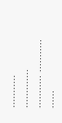........... ............. ........... ........... ......